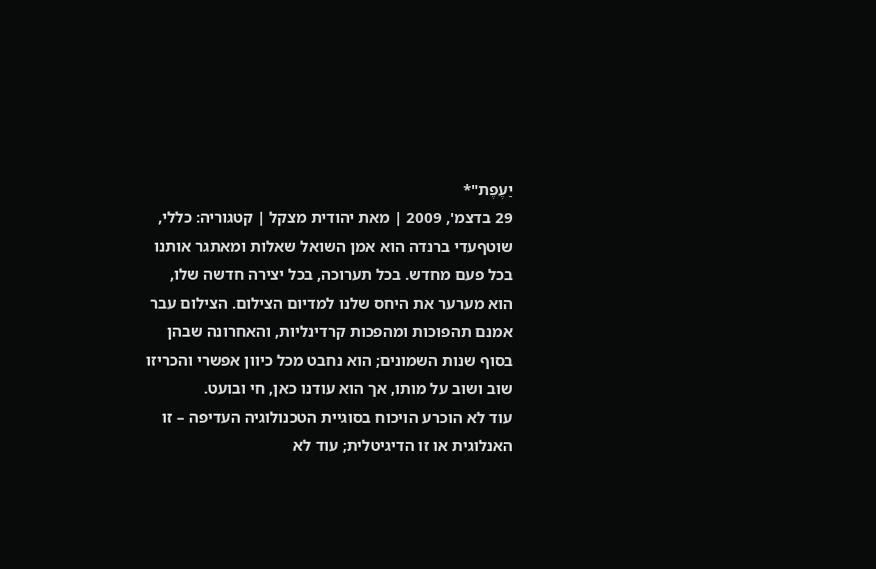יַעֶפֶת"*
29 בדצמ', 2009 | מאת יהודית מצקל | קטגוריה: כללי, שוטףעדי ברנדה הוא אמן השואל שאלות ומאתגר אותנו בכל פעם מחדש. בכל תערוכה, בכל יצירה חדשה שלו, הוא מערער את היחס שלנו למדיום הצילום. הצילום עבר אמנם תהפוכות ומהפכות קרדינליות, והאחרונה שבהן בסוף שנות השמונים; הוא נחבט מכל כיוון אפשרי והכריזו שוב ושוב על מותו, אך הוא עודנו כאן, חי ובועט.
עוד לא הוכרע הויכוח בסוגיית הטכנולוגיה העדיפה – זו האנלוגית או זו הדיגיטלית; עוד לא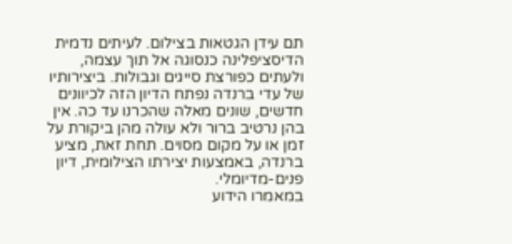תם עידן הגטאות בצילום. לעיתים נדמית הדיסציפלינה כנסוגה אל תוך עצמה, ולעתים כפורצת סייגים וגבולות. ביצירותיו של עדי ברנדה נפתח הדיון הזה לכיוונים חדשים, שונים מאלה שהכרנו עד כה. אין בהן נרטיב ברור ולא עולה מהן ביקורת על זמן או על מקום מסוים. תחת זאת, מציע ברנדה, באמצעות יצירתו הצילומית, דיון פנים-מדיומלי.
במאמרו הידוע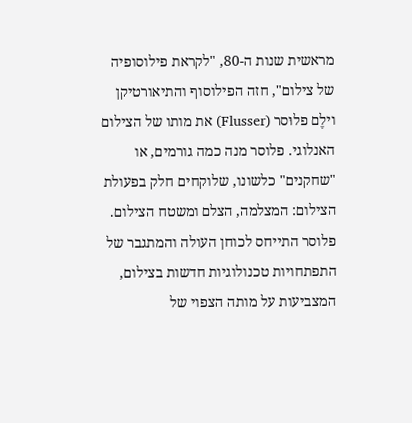מראשית שנות ה-80, "לקראת פילוסופיה של צילום", חזה הפילוסוף והתיאורטיקן וילֶם פלוּסר (Flusser) את מותו של הצילום האנלוגי. פלוסר מנה כמה גורמים, או "שחקנים" כלשונו, שלוקחים חלק בפעולת הצילום: המצלמה, הצלם ומשטח הצילום. פלוסר התייחס לכוחן העולה והמתגבר של התפתחויות טכנולוגיות חדשות בצילום, המצביעות על מותה הצפוי של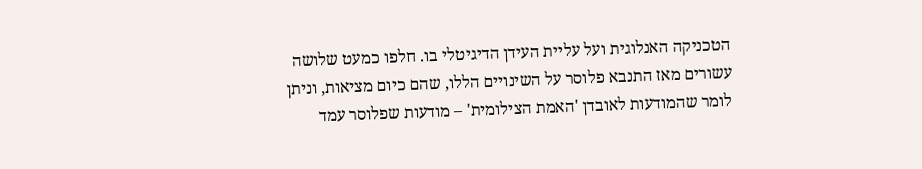הטכניקה האנלוגית ועל עליית העידן הדיגיטלי בו. חלפו כמעט שלושה עשורים מאז התנבא פלוסר על השינויים הללו, שהם כיום מציאות, וניתן לומר שהמודעות לאובדן 'האמת הצילומית' – מודעות שפלוסר עמד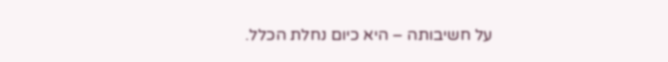על חשיבותה – היא כיום נחלת הכלל.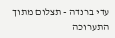עדי ברנדה - תצלום מתוך התערוכה